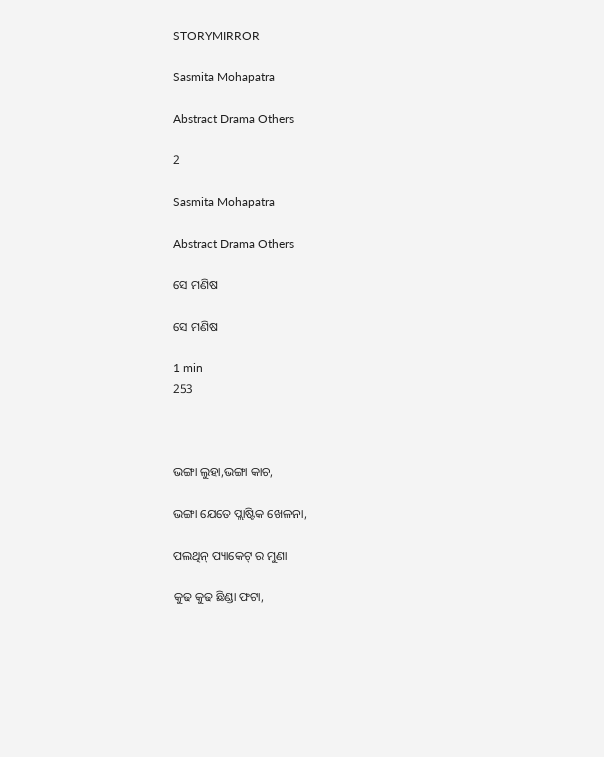STORYMIRROR

Sasmita Mohapatra

Abstract Drama Others

2

Sasmita Mohapatra

Abstract Drama Others

ସେ ମଣିଷ

ସେ ମଣିଷ

1 min
253



ଭଙ୍ଗା ଲୁହା,ଭଙ୍ଗା କାଚ,

ଭଙ୍ଗା ଯେତେ ପ୍ଲାଷ୍ଟିକ ଖେଳନା,

ପଲଥିନ୍ ପ୍ୟାକେଟ୍ ର ମୁଣା

କୁଢ କୁଢ ଛିଣ୍ଡା ଫଟା,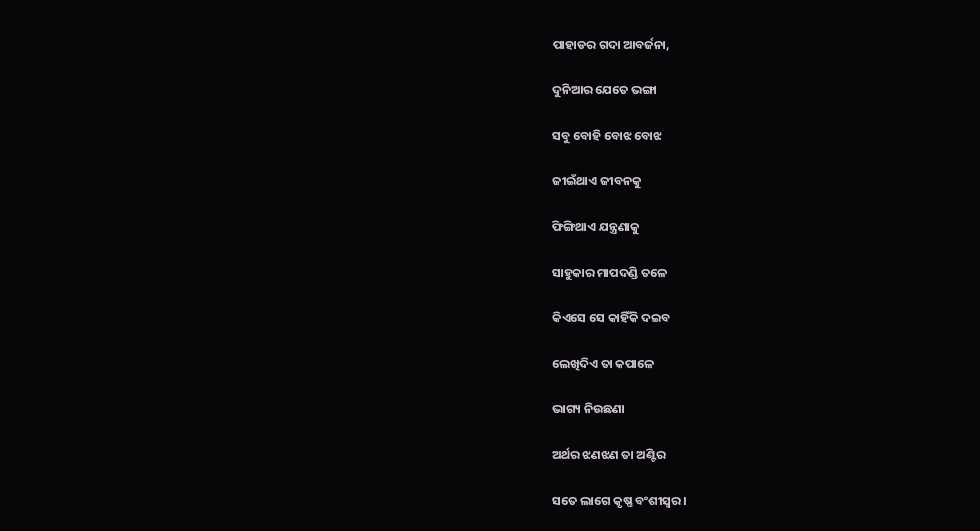ପାହାଡର ଗଦା ଆବର୍ଜନା,

ଦୁନିଆର ଯେତେ ଭଙ୍ଗା

ସବୁ ବୋହି ବୋଝ ବୋଝ

ଜୀଇଁଥାଏ ଜୀବନକୁ

ଫିଙ୍ଗିଥାଏ ଯନ୍ତ୍ରଣାକୁ

ସାହୁକାର ମାପଦଣ୍ଡି ତଳେ

କିଏସେ ସେ କାହିଁକି ଦଇବ

ଲେଖିଦିଏ ତା କପାଳେ

ଭାଗ୍ୟ ନିଉଛଣା

ଅର୍ଥର ଝଣଝଣ ତା ଅଣ୍ଟିର

ସତେ ଲାଗେ କୃଷ୍ଣ ବଂଶୀସ୍ବର।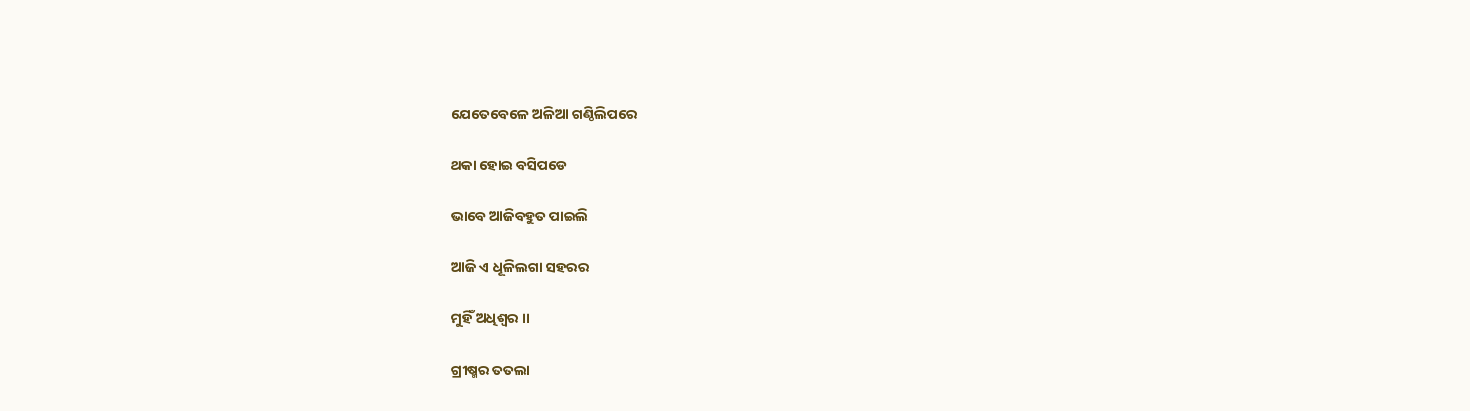ଯେତେବେଳେ ଅଳିଆ ଗଣ୍ଠିଲିପରେ

ଥକା ହୋଇ ବସିପଡେ

ଭାବେ ଆଜିବହୁତ ପାଇଲି

ଆଜି ଏ ଧୂଳିଲଗା ସହରର

ମୁହିଁ ଅଧିଶ୍ବର ।।

ଗ୍ରୀଷ୍ମର ତତଲା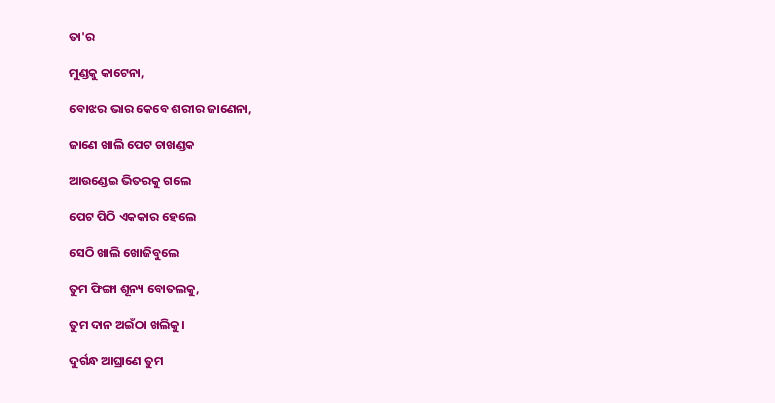ତା'ର

ମୁଣ୍ଡକୁ କାଟେନା,

ବୋଝର ଭାର କେବେ ଶରୀର ଜାଣେନା,

ଜାଣେ ଖାଲି ପେଟ ଚାଖଣ୍ଡକ

ଆଉଣ୍ଡେଇ ଭିତରକୁ ଗଲେ

ପେଟ ପିଠି ଏକକାର ହେଲେ

ସେଠି ଖାଲି ଖୋଜିବୁଲେ

ତୁମ ଫିଙ୍ଗା ଶୂନ୍ୟ ବୋତଲକୁ,

ତୁମ ଦାନ ଅଇଁଠା ଖଲିକୁ।

ଦୁର୍ଗନ୍ଧ ଆଘ୍ରାଣେ ତୁମ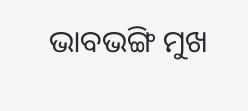ଭାବଭଙ୍ଗି ମୁଖ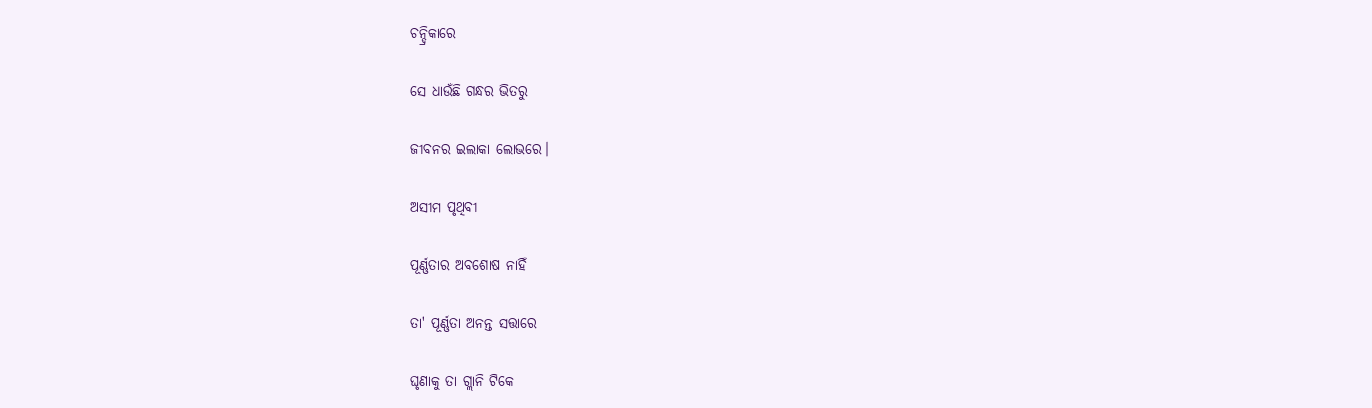ଚନ୍ଦ୍ରିକାରେ

ସେ ଧାଉଁଛି ଗନ୍ଧର ଭିତରୁ

ଜୀବନର ଇଲାକା ଲୋଭରେ।

ଅସୀମ ପୃଥିବୀ

ପୂର୍ଣ୍ଣତାର ଅବଶୋଷ ନାହିଁ

ତା' ପୂର୍ଣ୍ଣତା ଅନନ୍ତ ସତ୍ତାରେ

ଘୃଣାକୁ ତା ଗ୍ଲାନି ଟିକେ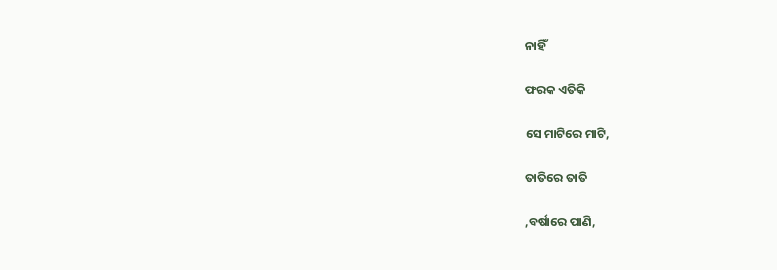ନାହିଁ

ଫରକ ଏତିକି

ସେ ମାଟିରେ ମାଟି,

ତାତିରେ ତାତି

,ବର୍ଷାରେ ପାଣି,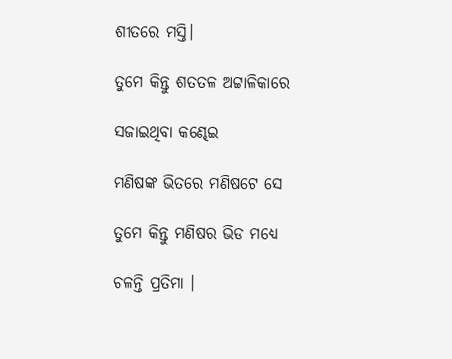ଶୀତରେ ମସ୍ତି।

ତୁମେ କିନ୍ତୁ ଶତତଳ ଅଟ୍ଟାଳିକାରେ

ସଜାଇଥିବା କଣ୍ଢେଇ

ମଣିଷଙ୍କ ଭିତରେ ମଣିଷଟେ ସେ

ତୁମେ କିନ୍ତୁ ମଣିଷର ଭିଡ ମଧ୍ଯେ

ଚଳନ୍ତି ପ୍ରତିମା ।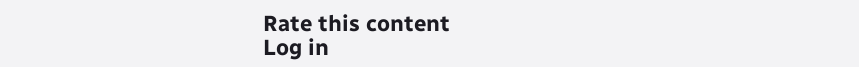Rate this content
Log in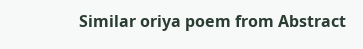Similar oriya poem from Abstract